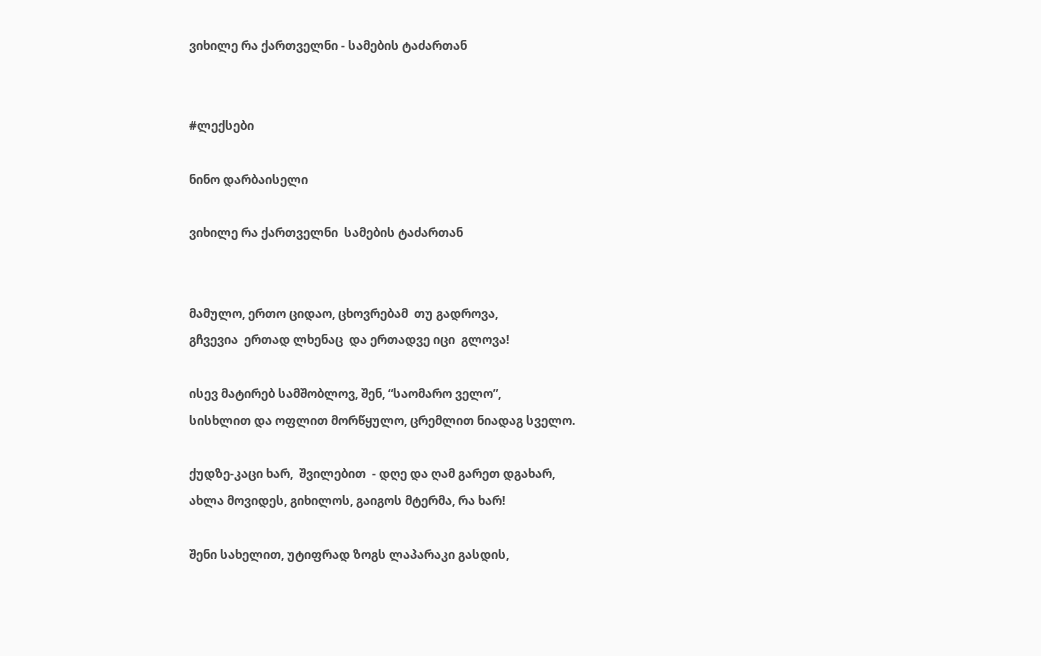ვიხილე რა ქართველნი - სამების ტაძართან


#ლექსები

ნინო დარბაისელი

ვიხილე რა ქართველნი  სამების ტაძართან


მამულო, ერთო ციდაო, ცხოვრებამ  თუ გადროვა,
გჩვევია  ერთად ლხენაც  და ერთადვე იცი  გლოვა!

ისევ მატირებ სამშობლოვ, შენ, “საომარო ველო”,
სისხლით და ოფლით მორწყულო, ცრემლით ნიადაგ სველო.

ქუდზე-კაცი ხარ,  შვილებით  - დღე და ღამ გარეთ დგახარ,
ახლა მოვიდეს, გიხილოს, გაიგოს მტერმა, რა ხარ!

შენი სახელით, უტიფრად ზოგს ლაპარაკი გასდის,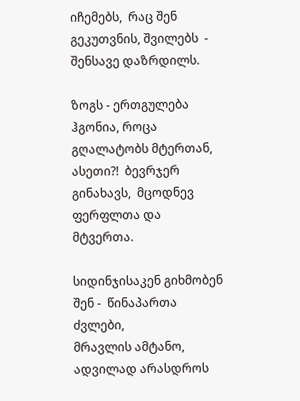იჩემებს,  რაც შენ გეკუთვნის, შვილებს  - შენსავე დაზრდილს.

ზოგს - ერთგულება ჰგონია, როცა გღალატობს მტერთან,
ასეთი?!  ბევრჯერ გინახავს,  მცოდნევ ფერფლთა და მტვერთა.

სიდინჯისაკენ გიხმობენ შენ -  წინაპართა ძვლები,
მრავლის ამტანო, ადვილად არასდროს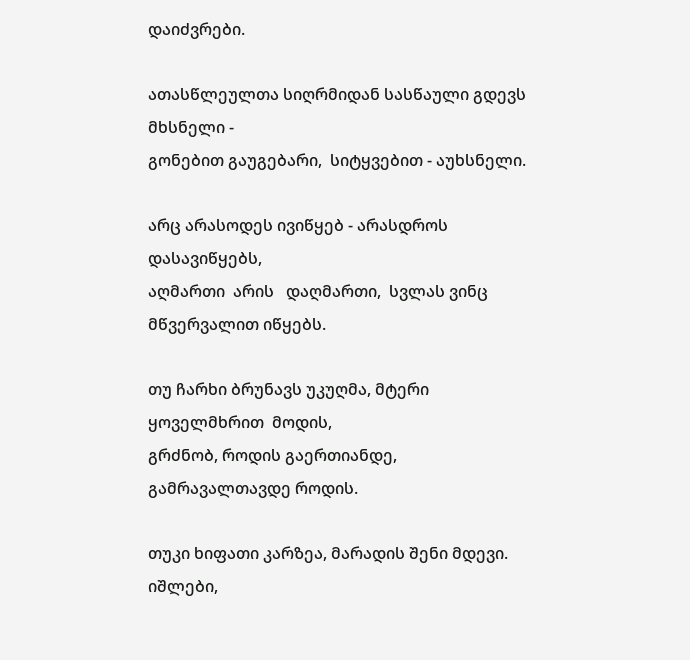დაიძვრები.

ათასწლეულთა სიღრმიდან სასწაული გდევს მხსნელი -
გონებით გაუგებარი,  სიტყვებით - აუხსნელი.

არც არასოდეს ივიწყებ - არასდროს დასავიწყებს,
აღმართი  არის   დაღმართი,  სვლას ვინც მწვერვალით იწყებს.

თუ ჩარხი ბრუნავს უკუღმა, მტერი ყოველმხრით  მოდის,
გრძნობ, როდის გაერთიანდე,  გამრავალთავდე როდის.

თუკი ხიფათი კარზეა, მარადის შენი მდევი.
იშლები,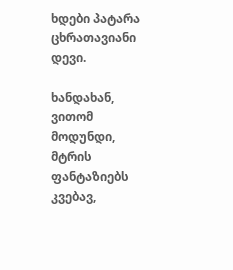ხდები პატარა ცხრათავიანი დევი.

ხანდახან, ვითომ მოდუნდი, მტრის  ფანტაზიებს კვებავ,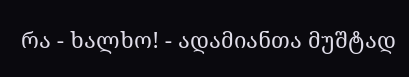რა - ხალხო! - ადამიანთა მუშტად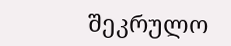შეკრულო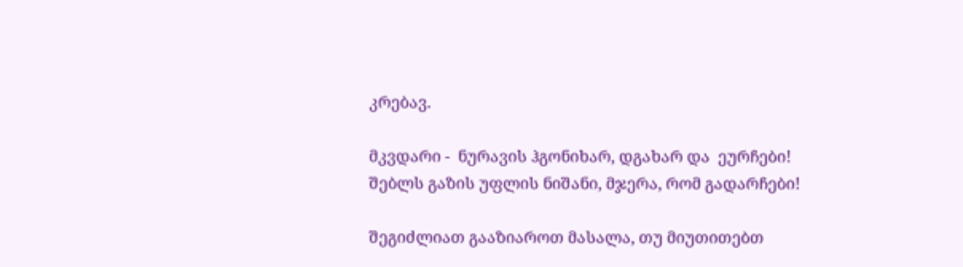კრებავ.

მკვდარი -  ნურავის ჰგონიხარ, დგახარ და  ეურჩები!
შებლს გაზის უფლის ნიშანი, მჯერა, რომ გადარჩები!

შეგიძლიათ გააზიაროთ მასალა, თუ მიუთითებთ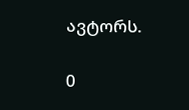ავტორს.

0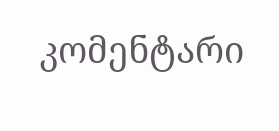კომენტარი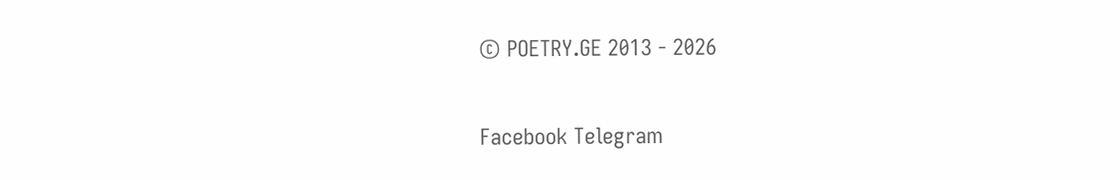© POETRY.GE 2013 - 2026

Facebook Telegram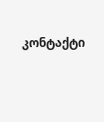კონტაქტი